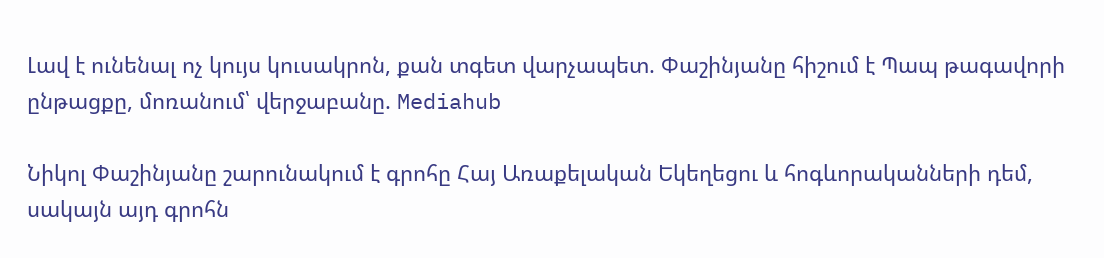Լավ է ունենալ ոչ կույս կուսակրոն, քան տգետ վարչապետ. Փաշինյանը հիշում է Պապ թագավորի ընթացքը, մոռանում՝ վերջաբանը. Mediahub

Նիկոլ Փաշինյանը շարունակում է գրոհը Հայ Առաքելական Եկեղեցու և հոգևորականների դեմ, սակայն այդ գրոհն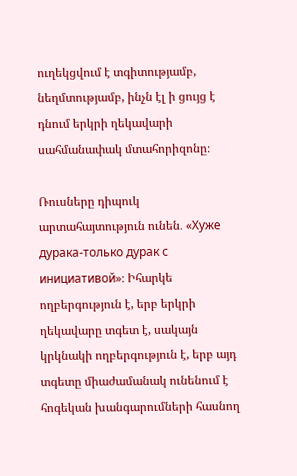ուղեկցվում է տգիտությամբ, նեղմտությամբ, ինչն էլ ի ցույց է դնում երկրի ղեկավարի սահմանափակ մտահորիզոնը։

Ռուսները դիպուկ արտահայտություն ունեն․ «Хуже дурака-только дурак с инициативой»։ Իհարկե ողբերգություն է, երբ երկրի ղեկավարը տգետ է, սակայն կրկնակի ողբերգություն է, երբ այդ տգետը միաժամանակ ունենում է հոգեկան խանգարումների հասնող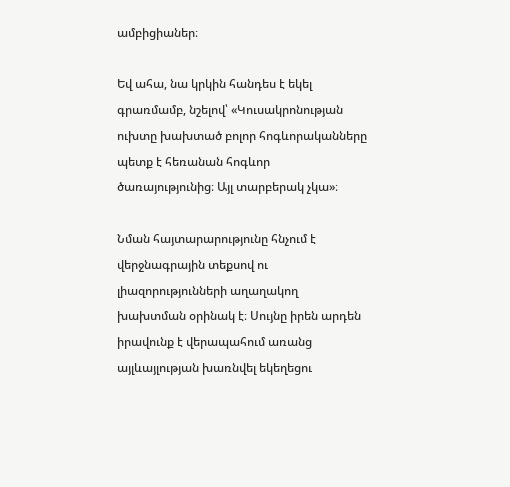ամբիցիաներ։

Եվ ահա, նա կրկին հանդես է եկել գրառմամբ, նշելով՝ «Կուսակրոնության ուխտը խախտած բոլոր հոգևորականները պետք է հեռանան հոգևոր ծառայությունից։ Այլ տարբերակ չկա»։

Նման հայտարարությունը հնչում է վերջնագրային տեքսով ու լիազորությունների աղաղակող խախտման օրինակ է։ Սույնը իրեն արդեն իրավունք է վերապահում առանց այլևայլության խառնվել եկեղեցու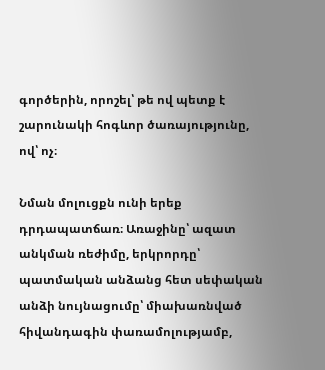գործերին, որոշել՝ թե ով պետք է շարունակի հոգևոր ծառայությունը, ով՝ ոչ։

Նման մոլուցքն ունի երեք դրդապատճառ։ Առաջինը՝ ազատ անկման ռեժիմը, երկրորդը՝ պատմական անձանց հետ սեփական անձի նույնացումը՝ միախառնված հիվանդագին փառամոլությամբ,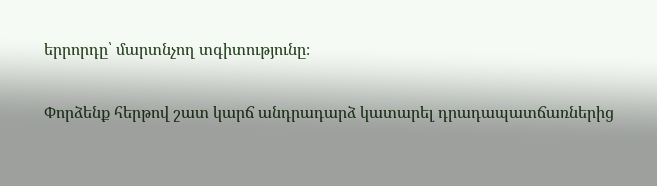երրորդը՝ մարտնչող տգիտությունը։

Փորձենք հերթով շատ կարճ անդրադարձ կատարել դրադապատճառներից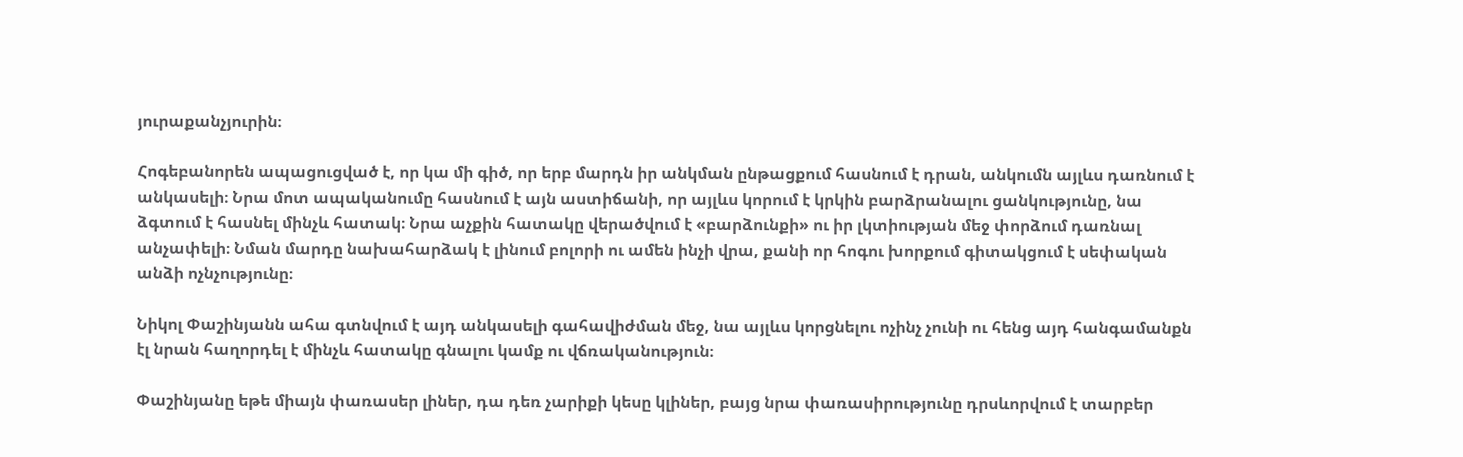յուրաքանչյուրին։

Հոգեբանորեն ապացուցված է, որ կա մի գիծ, որ երբ մարդն իր անկման ընթացքում հասնում է դրան, անկումն այլևս դառնում է անկասելի։ Նրա մոտ ապականումը հասնում է այն աստիճանի, որ այլևս կորում է կրկին բարձրանալու ցանկությունը, նա ձգտում է հասնել մինչև հատակ։ Նրա աչքին հատակը վերածվում է «բարձունքի» ու իր լկտիության մեջ փորձում դառնալ անչափելի։ Նման մարդը նախահարձակ է լինում բոլորի ու ամեն ինչի վրա, քանի որ հոգու խորքում գիտակցում է սեփական անձի ոչնչությունը։

Նիկոլ Փաշինյանն ահա գտնվում է այդ անկասելի գահավիժման մեջ, նա այլևս կորցնելու ոչինչ չունի ու հենց այդ հանգամանքն էլ նրան հաղորդել է մինչև հատակը գնալու կամք ու վճռականություն։

Փաշինյանը եթե միայն փառասեր լիներ, դա դեռ չարիքի կեսը կլիներ, բայց նրա փառասիրությունը դրսևորվում է տարբեր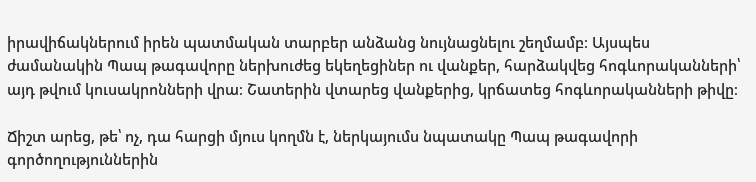իրավիճակներում իրեն պատմական տարբեր անձանց նույնացնելու շեղմամբ։ Այսպես ժամանակին Պապ թագավորը ներխուժեց եկեղեցիներ ու վանքեր, հարձակվեց հոգևորականների՝ այդ թվում կուսակրոնների վրա։ Շատերին վտարեց վանքերից, կրճատեց հոգևորականների թիվը։

Ճիշտ արեց, թե՝ ոչ, դա հարցի մյուս կողմն է, ներկայումս նպատակը Պապ թագավորի գործողություններին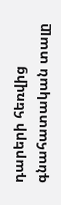դարերի հեռվից գնահատական տալը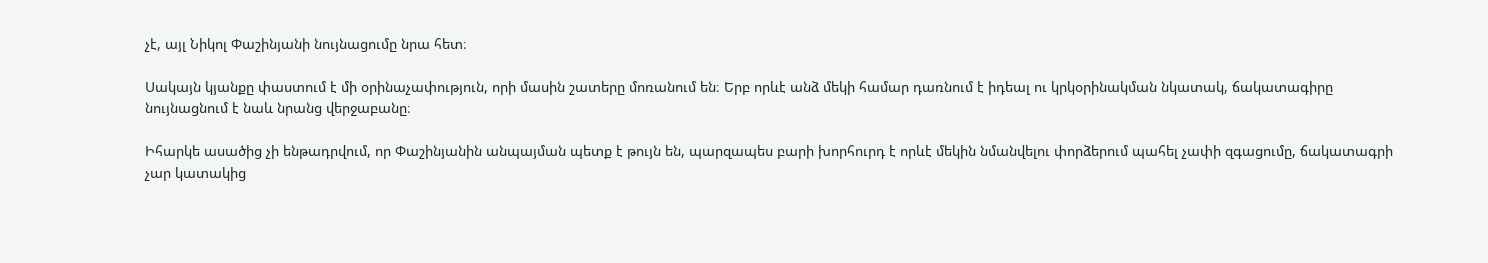չէ, այլ Նիկոլ Փաշինյանի նույնացումը նրա հետ։

Սակայն կյանքը փաստում է մի օրինաչափություն, որի մասին շատերը մոռանում են։ Երբ որևէ անձ մեկի համար դառնում է իդեալ ու կրկօրինակման նկատակ, ճակատագիրը նույնացնում է նաև նրանց վերջաբանը։

Իհարկե ասածից չի ենթադրվում, որ Փաշինյանին անպայման պետք է թույն են, պարզապես բարի խորհուրդ է որևէ մեկին նմանվելու փորձերում պահել չափի զգացումը, ճակատագրի չար կատակից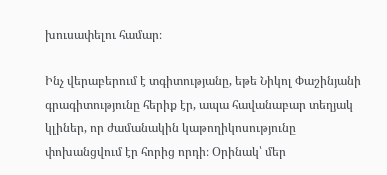խուսափելու համար։

Ինչ վերաբերում է տգիտությանը, եթե Նիկոլ Փաշինյանի գրագիտությունը հերիք էր, ապա հավանաբար տեղյակ կլիներ, որ ժամանակին կաթողիկոսությունը փոխանցվում էր հորից որդի։ Օրինակ՝ մեր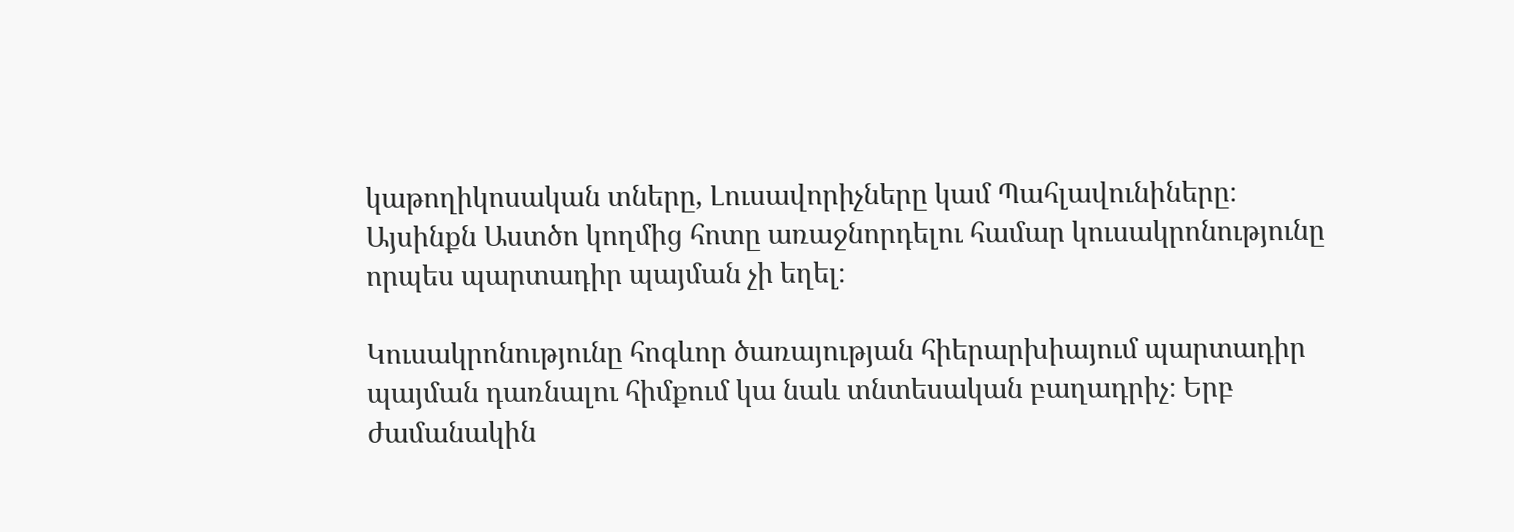կաթողիկոսական տները, Լուսավորիչները կամ Պահլավունիները։ Այսինքն Աստծո կողմից հոտը առաջնորդելու համար կուսակրոնությունը որպես պարտադիր պայման չի եղել։

Կուսակրոնությունը հոգևոր ծառայության հիերարխիայում պարտադիր պայման դառնալու հիմքում կա նաև տնտեսական բաղադրիչ։ Երբ ժամանակին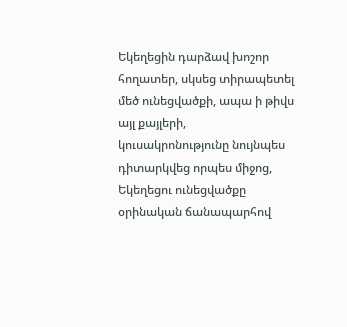Եկեղեցին դարձավ խոշոր հողատեր, սկսեց տիրապետել մեծ ունեցվածքի, ապա ի թիվս այլ քայլերի, կուսակրոնությունը նույնպես դիտարկվեց որպես միջոց, Եկեղեցու ունեցվածքը օրինական ճանապարհով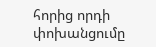հորից որդի փոխանցումը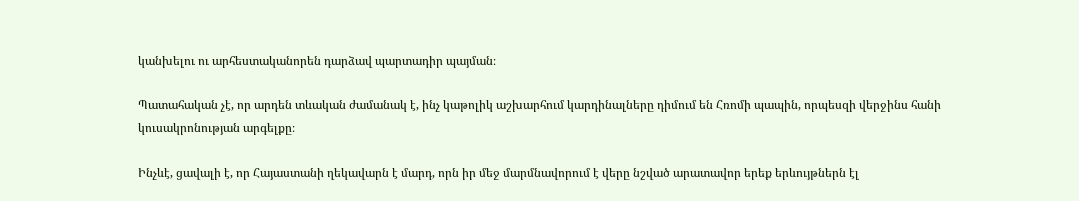կանխելու ու արհեստականորեն դարձավ պարտադիր պայման։

Պատահական չէ, որ արդեն տևական ժամանակ է, ինչ կաթոլիկ աշխարհում կարդինալները դիմում են Հռոմի պապին, որպեսզի վերջինս հանի կուսակրոնության արգելքը։

Ինչևէ, ցավալի է, որ Հայաստանի ղեկավարն է մարդ, որն իր մեջ մարմնավորում է վերը նշված արատավոր երեք երևույթներն էլ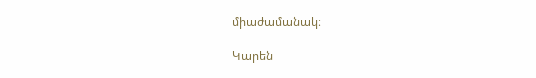միաժամանակ։

Կարեն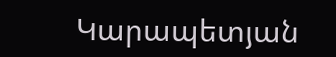Կարապետյան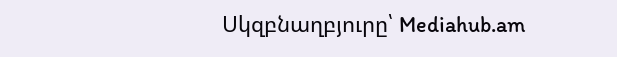Սկզբնաղբյուրը՝ Mediahub.am